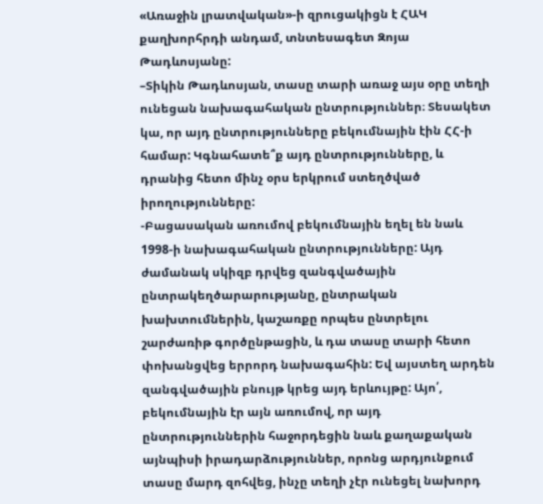«Առաջին լրատվական»-ի զրուցակիցն է ՀԱԿ քաղխորհրդի անդամ, տնտեսագետ Զոյա Թադևոսյանը:
–Տիկին Թադևոսյան, տասը տարի առաջ այս օրը տեղի ունեցան նախագահական ընտրություններ։ Տեսակետ կա, որ այդ ընտրությունները բեկումնային էին ՀՀ-ի համար: Կգնահատե՞ք այդ ընտրությունները, և դրանից հետո մինչ օրս երկրում ստեղծված իրողությունները:
-Բացասական առումով բեկումնային եղել են նաև 1998-ի նախագահական ընտրությունները: Այդ ժամանակ սկիզբ դրվեց զանգվածային ընտրակեղծարարությանը, ընտրական խախտումներին, կաշառքը որպես ընտրելու շարժառիթ գործընթացին, և դա տասը տարի հետո փոխանցվեց երրորդ նախագահին: Եվ այստեղ արդեն զանգվածային բնույթ կրեց այդ երևույթը: Այո՛, բեկումնային էր այն առումով, որ այդ ընտրություններին հաջորդեցին նաև քաղաքական այնպիսի իրադարձություններ, որոնց արդյունքում տասը մարդ զոհվեց, ինչը տեղի չէր ունեցել նախորդ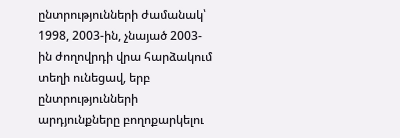ընտրությունների ժամանակ՝ 1998, 2003-ին, չնայած 2003-ին ժողովրդի վրա հարձակում տեղի ունեցավ, երբ ընտրությունների արդյունքները բողոքարկելու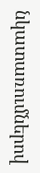նկատառումներով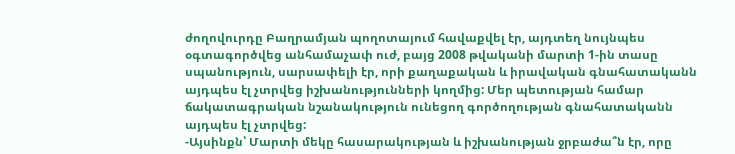ժողովուրդը Բաղրամյան պողոտայում հավաքվել էր, այդտեղ նույնպես օգտագործվեց անհամաչափ ուժ, բայց 2008 թվականի մարտի 1-ին տասը սպանություն, սարսափելի էր, որի քաղաքական և իրավական գնահատականն այդպես էլ չտրվեց իշխանությունների կողմից: Մեր պետության համար ճակատագրական նշանակություն ունեցող գործողության գնահատականն այդպես էլ չտրվեց:
-Այսինքն՝ Մարտի մեկը հասարակության և իշխանության ջրբաժա՞ն էր, որը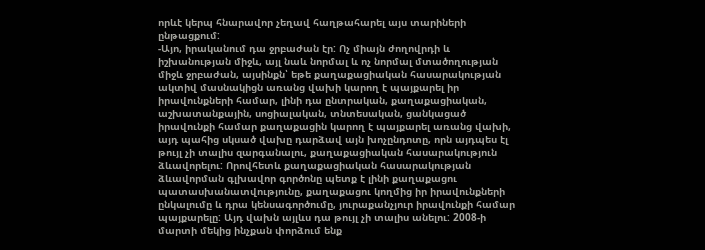որևէ կերպ հնարավոր չեղավ հաղթահարել այս տարիների ընթացքում:
-Այո, իրականում դա ջրբաժան էր: Ոչ միայն ժողովրդի և իշխանության միջև, այլ նաև նորմալ և ոչ նորմալ մտածողության միջև ջրբաժան, այսինքն՝ եթե քաղաքացիական հասարակության ակտիվ մասնակիցն առանց վախի կարող է պայքարել իր իրավունքների համար, լինի դա ընտրական, քաղաքացիական, աշխատանքային, սոցիալական, տնտեսական, ցանկացած իրավունքի համար քաղաքացին կարող է պայքարել առանց վախի, այդ պահից սկսած վախը դարձավ այն խոչընդոտը, որն այդպես էլ թույլ չի տալիս զարգանալու, քաղաքացիական հասարակություն ձևավորելու: Որովհետև քաղաքացիական հասարակության ձևավորման գլխավոր գործոնը պետք է լինի քաղաքացու պատասխանատվությունը, քաղաքացու կողմից իր իրավունքների ընկալումը և դրա կենսագործումը, յուրաքանչյուր իրավունքի համար պայքարելը: Այդ վախն այլևս դա թույլ չի տալիս անելու: 2008-ի մարտի մեկից ինչքան փորձում ենք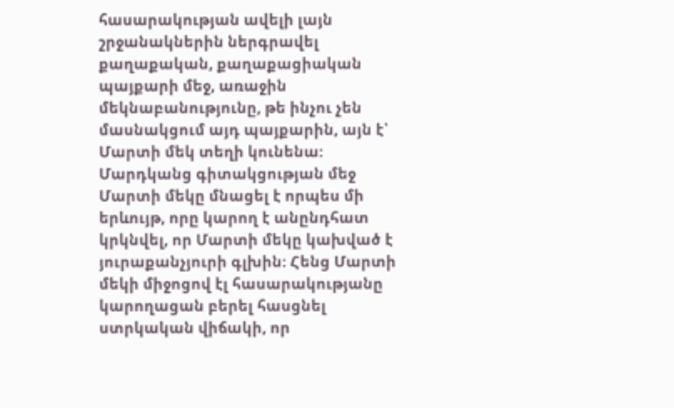հասարակության ավելի լայն շրջանակներին ներգրավել քաղաքական, քաղաքացիական պայքարի մեջ, առաջին մեկնաբանությունը, թե ինչու չեն մասնակցում այդ պայքարին, այն է՝ Մարտի մեկ տեղի կունենա: Մարդկանց գիտակցության մեջ Մարտի մեկը մնացել է որպես մի երևույթ, որը կարող է անընդհատ կրկնվել, որ Մարտի մեկը կախված է յուրաքանչյուրի գլխին: Հենց Մարտի մեկի միջոցով էլ հասարակությանը կարողացան բերել հասցնել ստրկական վիճակի, որ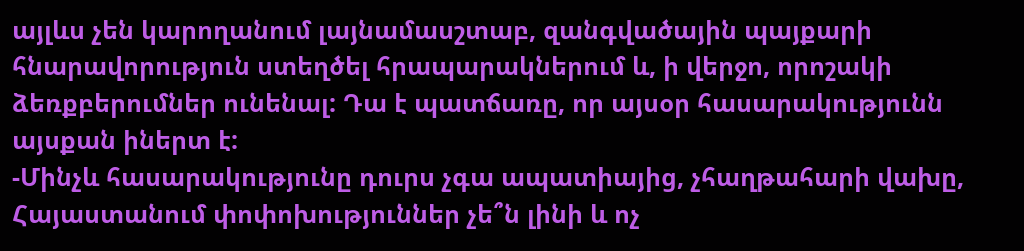այլևս չեն կարողանում լայնամասշտաբ, զանգվածային պայքարի հնարավորություն ստեղծել հրապարակներում և, ի վերջո, որոշակի ձեռքբերումներ ունենալ: Դա է պատճառը, որ այսօր հասարակությունն այսքան իներտ է:
-Մինչև հասարակությունը դուրս չգա ապատիայից, չհաղթահարի վախը, Հայաստանում փոփոխություններ չե՞ն լինի և ոչ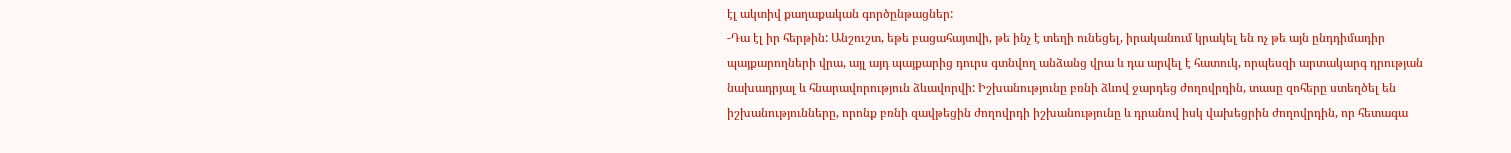էլ ակտիվ քաղաքական գործընթացներ:
-Դա էլ իր հերթին: Անշուշտ, եթե բացահայտվի, թե ինչ է տեղի ունեցել, իրականում կրակել են ոչ թե այն ընդդիմադիր պայքարողների վրա, այլ այդ պայքարից դուրս գտնվող անձանց վրա և դա արվել է հատուկ, որպեսզի արտակարգ դրության նախադրյալ և հնարավորություն ձևավորվի: Իշխանությունը բռնի ձևով ջարդեց ժողովրդին, տասը զոհերը ստեղծել են իշխանությունները, որոնք բռնի զավթեցին ժողովրդի իշխանությունը և դրանով իսկ վախեցրին ժողովրդին, որ հետագա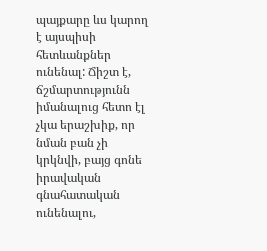պայքարը ևս կարող է այսպիսի հետևանքներ ունենալ: Ճիշտ է, ճշմարտությունն իմանալուց հետո էլ չկա երաշխիք, որ նման բան չի կրկնվի, բայց գոնե իրավական գնահատական ունենալու,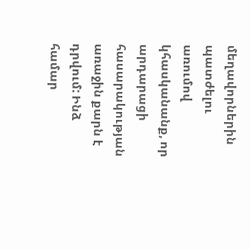մեղավորներին պատժելու առումով կհասկանանք, որ արդարացի հասարակության առաջին քարն է դրվում: Ինձ համար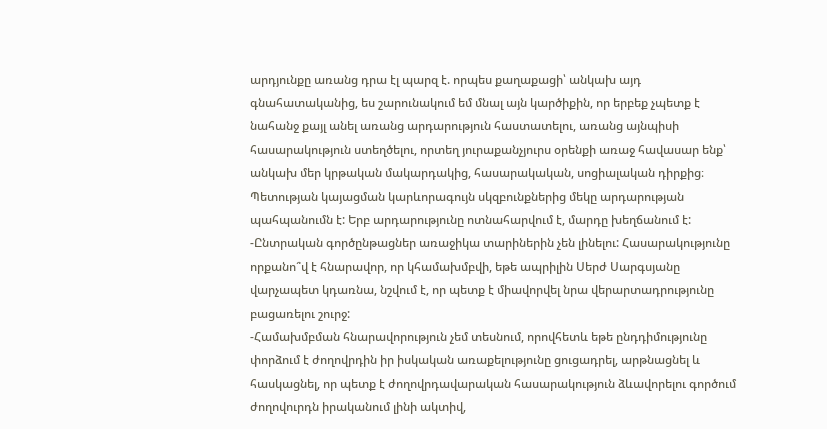արդյունքը առանց դրա էլ պարզ է. որպես քաղաքացի՝ անկախ այդ գնահատականից, ես շարունակում եմ մնալ այն կարծիքին, որ երբեք չպետք է նահանջ քայլ անել առանց արդարություն հաստատելու, առանց այնպիսի հասարակություն ստեղծելու, որտեղ յուրաքանչյուրս օրենքի առաջ հավասար ենք՝ անկախ մեր կրթական մակարդակից, հասարակական, սոցիալական դիրքից։ Պետության կայացման կարևորագույն սկզբունքներից մեկը արդարության պահպանումն է: Երբ արդարությունը ոտնահարվում է, մարդը խեղճանում է:
-Ընտրական գործընթացներ առաջիկա տարիներին չեն լինելու: Հասարակությունը որքանո՞վ է հնարավոր, որ կհամախմբվի, եթե ապրիլին Սերժ Սարգսյանը վարչապետ կդառնա, նշվում է, որ պետք է միավորվել նրա վերարտադրությունը բացառելու շուրջ:
-Համախմբման հնարավորություն չեմ տեսնում, որովհետև եթե ընդդիմությունը փորձում է ժողովրդին իր իսկական առաքելությունը ցուցադրել, արթնացնել և հասկացնել, որ պետք է ժողովրդավարական հասարակություն ձևավորելու գործում ժողովուրդն իրականում լինի ակտիվ,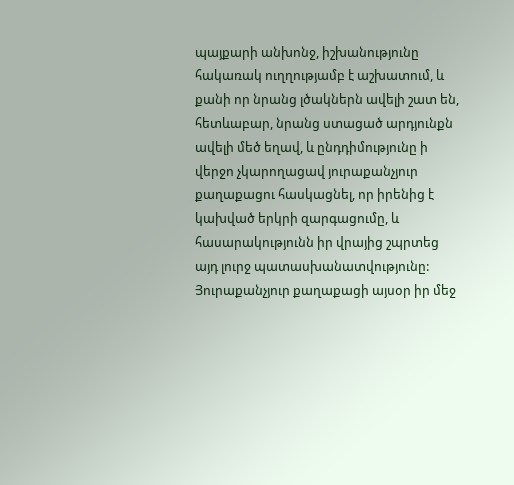պայքարի անխոնջ, իշխանությունը հակառակ ուղղությամբ է աշխատում, և քանի որ նրանց լծակներն ավելի շատ են, հետևաբար, նրանց ստացած արդյունքն ավելի մեծ եղավ, և ընդդիմությունը ի վերջո չկարողացավ յուրաքանչյուր քաղաքացու հասկացնել, որ իրենից է կախված երկրի զարգացումը, և հասարակությունն իր վրայից շպրտեց այդ լուրջ պատասխանատվությունը: Յուրաքանչյուր քաղաքացի այսօր իր մեջ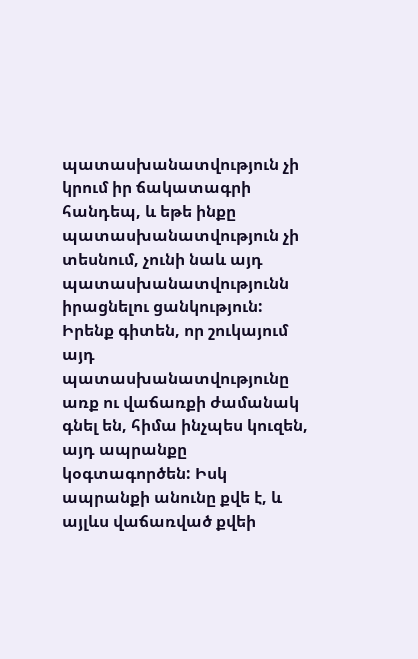պատասխանատվություն չի կրում իր ճակատագրի հանդեպ, և եթե ինքը պատասխանատվություն չի տեսնում, չունի նաև այդ պատասխանատվությունն իրացնելու ցանկություն: Իրենք գիտեն, որ շուկայում այդ պատասխանատվությունը առք ու վաճառքի ժամանակ գնել են, հիմա ինչպես կուզեն, այդ ապրանքը կօգտագործեն: Իսկ ապրանքի անունը քվե է, և այլևս վաճառված քվեի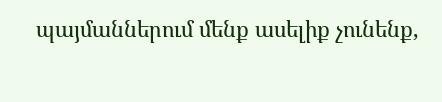պայմաններում մենք ասելիք չունենք,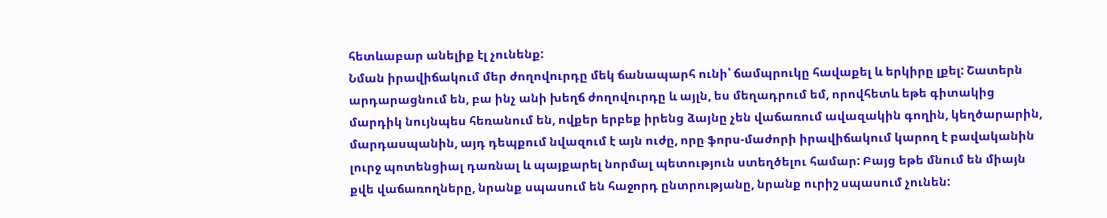հետևաբար անելիք էլ չունենք:
Նման իրավիճակում մեր ժողովուրդը մեկ ճանապարհ ունի՝ ճամպրուկը հավաքել և երկիրը լքել: Շատերն արդարացնում են, բա ինչ անի խեղճ ժողովուրդը և այլն, ես մեղադրում եմ, որովհետև եթե գիտակից մարդիկ նույնպես հեռանում են, ովքեր երբեք իրենց ձայնը չեն վաճառում ավազակին գողին, կեղծարարին, մարդասպանին, այդ դեպքում նվազում է այն ուժը, որը ֆորս-մաժորի իրավիճակում կարող է բավականին լուրջ պոտենցիալ դառնալ և պայքարել նորմալ պետություն ստեղծելու համար: Բայց եթե մնում են միայն քվե վաճառողները, նրանք սպասում են հաջորդ ընտրությանը, նրանք ուրիշ սպասում չունեն: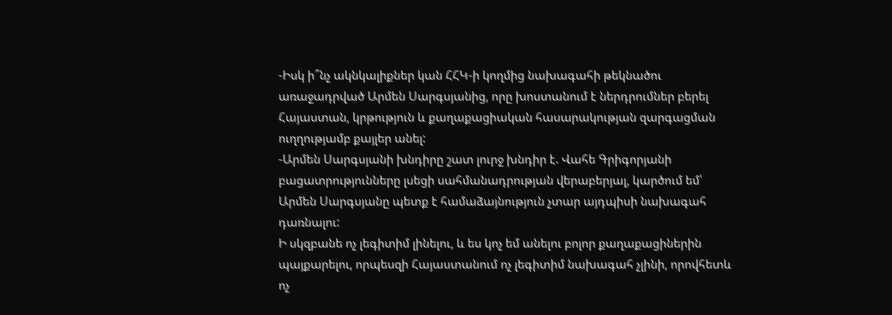-Իսկ ի՞նչ ակնկալիքներ կան ՀՀԿ-ի կողմից նախագահի թեկնածու առաջադրված Արմեն Սարգսյանից, որը խոստանում է ներդրումներ բերել Հայաստան, կրթություն և քաղաքացիական հասարակության զարգացման ուղղությամբ քայլեր անել:
-Արմեն Սարգսյանի խնդիրը շատ լուրջ խնդիր է. Վահե Գրիգորյանի բացատրությունները լսեցի սահմանադրության վերաբերյալ, կարծում եմ՝ Արմեն Սարգսյանը պետք է համաձայնություն չտար այդպիսի նախագահ դառնալու:
Ի սկզբանե ոչ լեգիտիմ լինելու, և ես կոչ եմ անելու բոլոր քաղաքացիներին պայքարելու, որպեսզի Հայաստանում ոչ լեգիտիմ նախագահ չլինի, որովհետև ոչ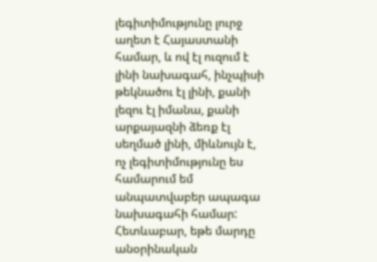լեգիտիմությունը լուրջ աղետ է Հայաստանի համար, և ով էլ ուզում է լինի նախագահ, ինչպիսի թեկնածու էլ լինի, քանի լեզու էլ իմանա, քանի արքայազնի ձեռք էլ սեղմած լինի, միևնույն է, ոչ լեգիտիմությունը ես համարում եմ անպատվաբեր ապագա նախագահի համար: Հետևաբար, եթե մարդը անօրինական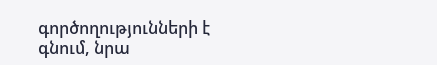գործողությունների է գնում, նրա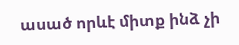ասած որևէ միտք ինձ չի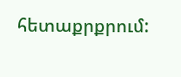հետաքրքրում: